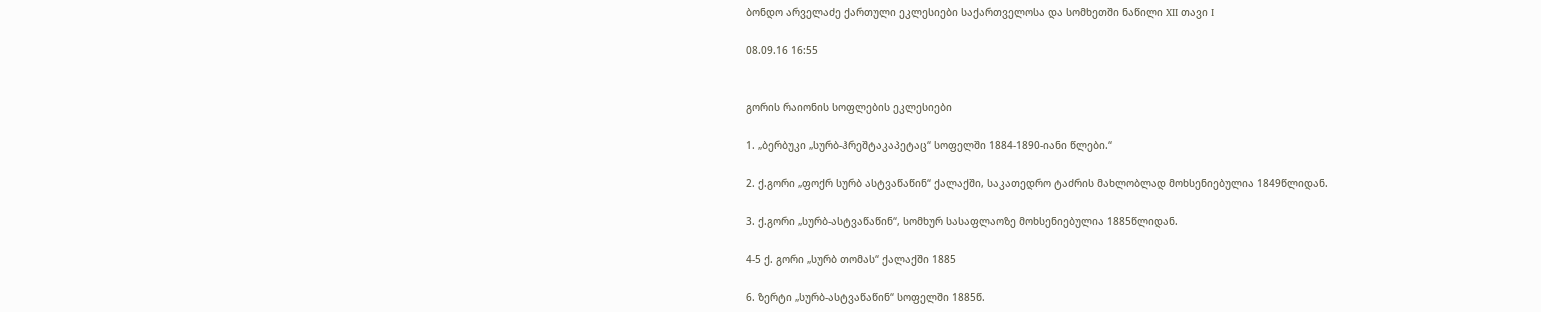ბონდო არველაძე ქართული ეკლესიები საქართველოსა და სომხეთში ნაწილი XII თავი I

08.09.16 16:55


გორის რაიონის სოფლების ეკლესიები

1. „ბერბუკი „სურბ-ჰრეშტაკაპეტაც“ სოფელში 1884-1890-იანი წლები.“

2. ქ.გორი „ფოქრ სურბ ასტვაწაწინ“ ქალაქში, საკათედრო ტაძრის მახლობლად მოხსენიებულია 1849წლიდან.

3. ქ.გორი „სურბ-ასტვაწაწინ“, სომხურ სასაფლაოზე მოხსენიებულია 1885წლიდან.

4-5 ქ. გორი „სურბ თომას“ ქალაქში 1885

6. ზერტი „სურბ-ასტვაწაწინ“ სოფელში 1885წ.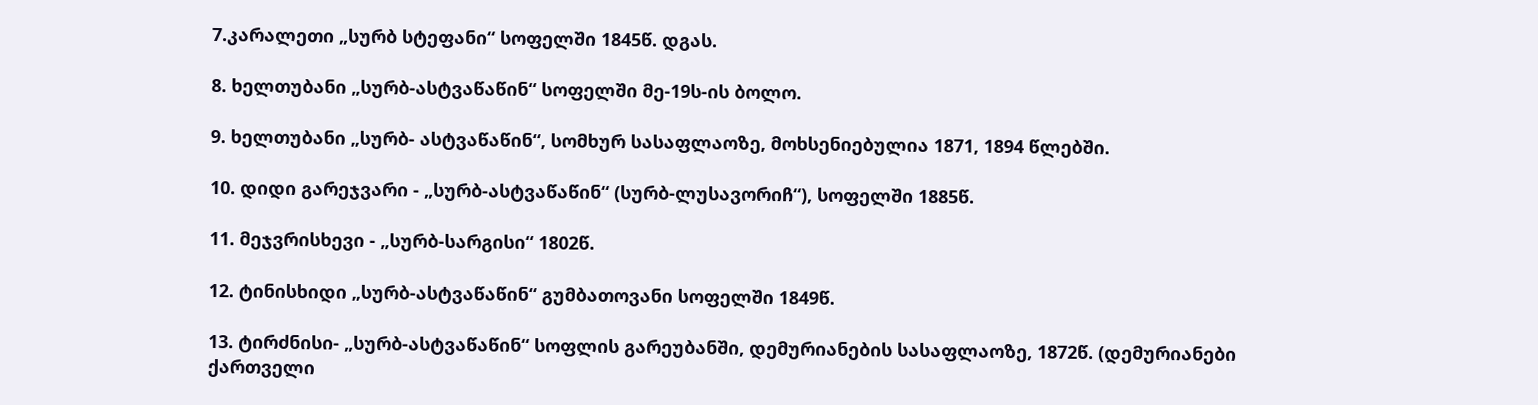7.კარალეთი „სურბ სტეფანი“ სოფელში 1845წ. დგას.

8. ხელთუბანი „სურბ-ასტვაწაწინ“ სოფელში მე-19ს-ის ბოლო.

9. ხელთუბანი „სურბ- ასტვაწაწინ“, სომხურ სასაფლაოზე, მოხსენიებულია 1871, 1894 წლებში.

10. დიდი გარეჯვარი - „სურბ-ასტვაწაწინ“ (სურბ-ლუსავორიჩ“), სოფელში 1885წ.

11. მეჯვრისხევი - „სურბ-სარგისი“ 1802წ.

12. ტინისხიდი „სურბ-ასტვაწაწინ“ გუმბათოვანი სოფელში 1849წ.

13. ტირძნისი- „სურბ-ასტვაწაწინ“ სოფლის გარეუბანში, დემურიანების სასაფლაოზე, 1872წ. (დემურიანები ქართველი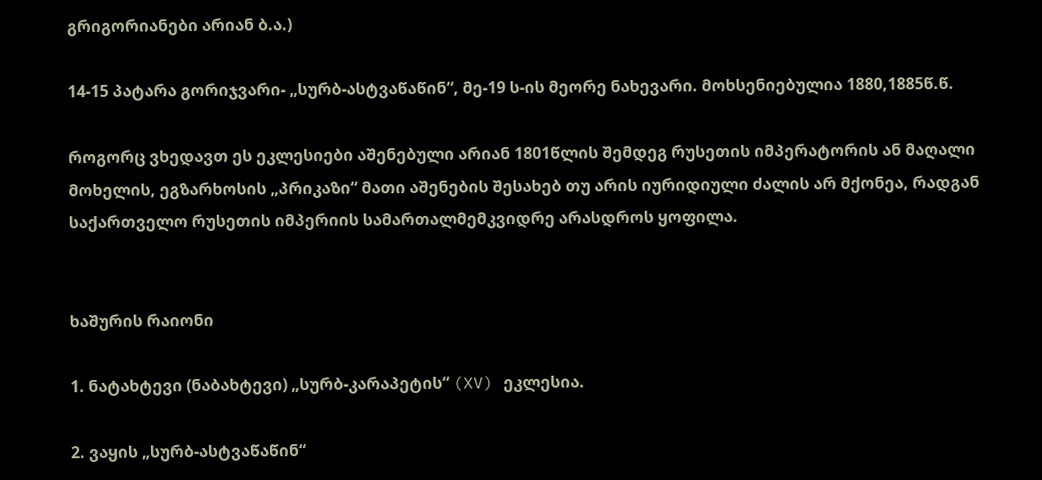გრიგორიანები არიან ბ.ა.)

14-15 პატარა გორიჯვარი- „სურბ-ასტვაწაწინ“, მე-19 ს-ის მეორე ნახევარი. მოხსენიებულია 1880,1885წ.წ.

როგორც ვხედავთ ეს ეკლესიები აშენებული არიან 1801წლის შემდეგ რუსეთის იმპერატორის ან მაღალი მოხელის, ეგზარხოსის „პრიკაზი“ მათი აშენების შესახებ თუ არის იურიდიული ძალის არ მქონეა, რადგან საქართველო რუსეთის იმპერიის სამართალმემკვიდრე არასდროს ყოფილა.


ხაშურის რაიონი

1. ნატახტევი (ნაბახტევი) „სურბ-კარაპეტის“ (XV) ეკლესია.

2. ვაყის „სურბ-ასტვაწაწინ“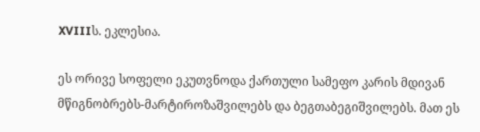XVIIIს. ეკლესია.

ეს ორივე სოფელი ეკუთვნოდა ქართული სამეფო კარის მდივან მწიგნობრებს-მარტიროზაშვილებს და ბეგთაბეგიშვილებს. მათ ეს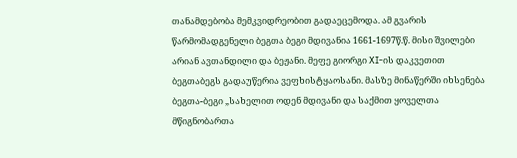თანამდებობა მემკვიდრეობით გადაეცემოდა. ამ გვარის წარმომადგენელი ბეგთა ბეგი მდივანია 1661-1697წ.წ. მისი შვილები არიან ავთანდილი და ბეჟანი. მეფე გიორგი XI-ის დაკვეთით ბეგთაბეგს გადაუწერია ვეფხისტყაოსანი. მასზე მინაწერში იხსენება ბეგთა-ბეგი „სახელით ოდენ მდივანი და საქმით ყოველთა მწიგნობართა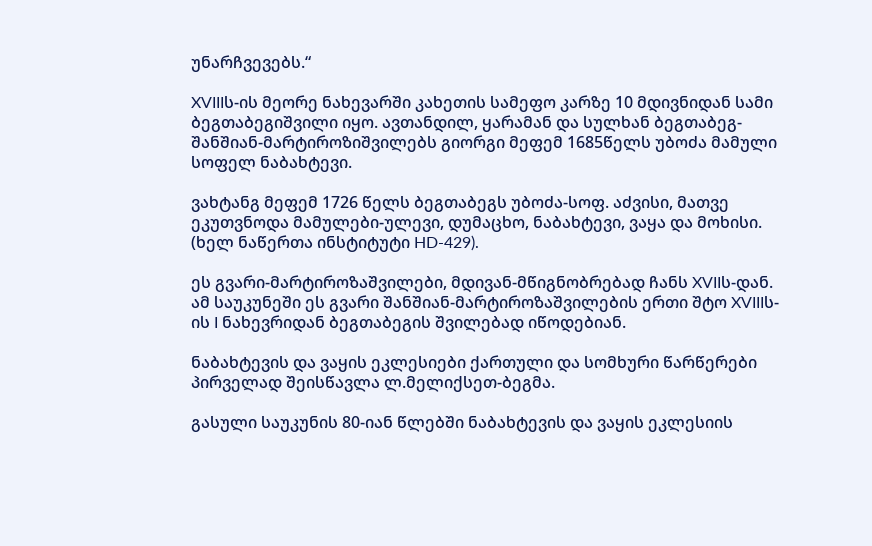უნარჩვევებს.“

XVIIIს-ის მეორე ნახევარში კახეთის სამეფო კარზე 10 მდივნიდან სამი ბეგთაბეგიშვილი იყო. ავთანდილ, ყარამან და სულხან ბეგთაბეგ-შანშიან-მარტიროზიშვილებს გიორგი მეფემ 1685წელს უბოძა მამული სოფელ ნაბახტევი.

ვახტანგ მეფემ 1726 წელს ბეგთაბეგს უბოძა-სოფ. აძვისი, მათვე ეკუთვნოდა მამულები-ულევი, დუმაცხო, ნაბახტევი, ვაყა და მოხისი. (ხელ ნაწერთა ინსტიტუტი HD-429).

ეს გვარი-მარტიროზაშვილები, მდივან-მწიგნობრებად ჩანს XVIIს-დან. ამ საუკუნეში ეს გვარი შანშიან-მარტიროზაშვილების ერთი შტო XVIIIს-ის I ნახევრიდან ბეგთაბეგის შვილებად იწოდებიან.

ნაბახტევის და ვაყის ეკლესიები ქართული და სომხური წარწერები პირველად შეისწავლა ლ.მელიქსეთ-ბეგმა.

გასული საუკუნის 80-იან წლებში ნაბახტევის და ვაყის ეკლესიის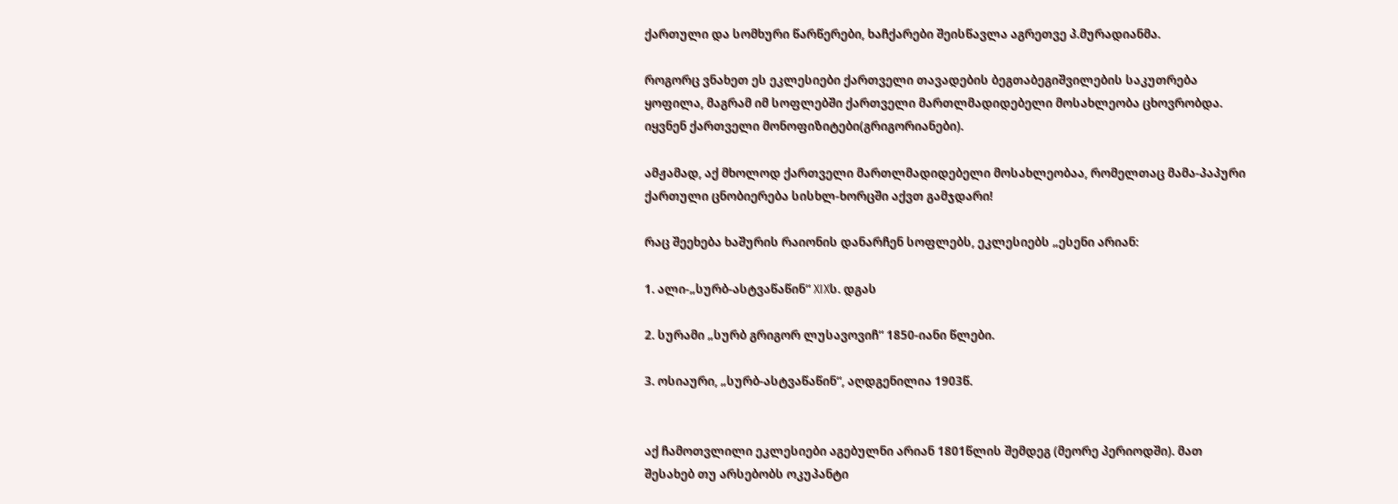ქართული და სომხური წარწერები, ხაჩქარები შეისწავლა აგრეთვე პ.მურადიანმა.

როგორც ვნახეთ ეს ეკლესიები ქართველი თავადების ბეგთაბეგიშვილების საკუთრება ყოფილა, მაგრამ იმ სოფლებში ქართველი მართლმადიდებელი მოსახლეობა ცხოვრობდა. იყვნენ ქართველი მონოფიზიტები(გრიგორიანები).

ამჟამად, აქ მხოლოდ ქართველი მართლმადიდებელი მოსახლეობაა, რომელთაც მამა-პაპური ქართული ცნობიერება სისხლ-ხორცში აქვთ გამჯდარი!

რაც შეეხება ხაშურის რაიონის დანარჩენ სოფლებს, ეკლესიებს „ესენი არიან:

1. ალი-„სურბ-ასტვაწაწინ“ XIXს. დგას

2. სურამი „სურბ გრიგორ ლუსავოვიჩ“ 1850-იანი წლები.

3. ოსიაური, „სურბ-ასტვაწაწინ“, აღდგენილია 1903წ.


აქ ჩამოთვლილი ეკლესიები აგებულნი არიან 1801წლის შემდეგ (მეორე პერიოდში). მათ შესახებ თუ არსებობს ოკუპანტი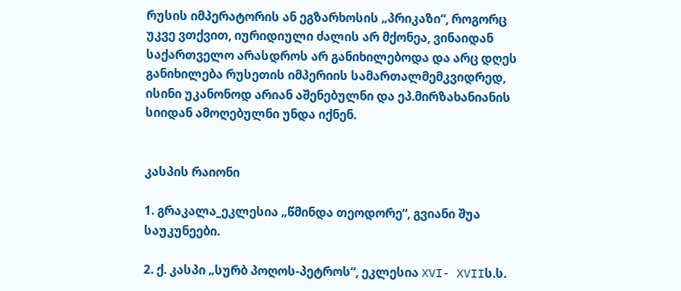რუსის იმპერატორის ან ეგზარხოსის „პრიკაზი“, როგორც უკვე ვთქვით, იურიდიული ძალის არ მქონეა, ვინაიდან საქართველო არასდროს არ განიხილებოდა და არც დღეს განიხილება რუსეთის იმპერიის სამართალმემკვიდრედ, ისინი უკანონოდ არიან აშენებულნი და ეპ.მირზახანიანის სიიდან ამოღებულნი უნდა იქნენ.


კასპის რაიონი

1. გრაკალა_ეკლესია „წმინდა თეოდორე“, გვიანი შუა საუკუნეები.

2. ქ. კასპი „სურბ პოღოს-პეტროს“, ეკლესია XVI- XVIIს.ს.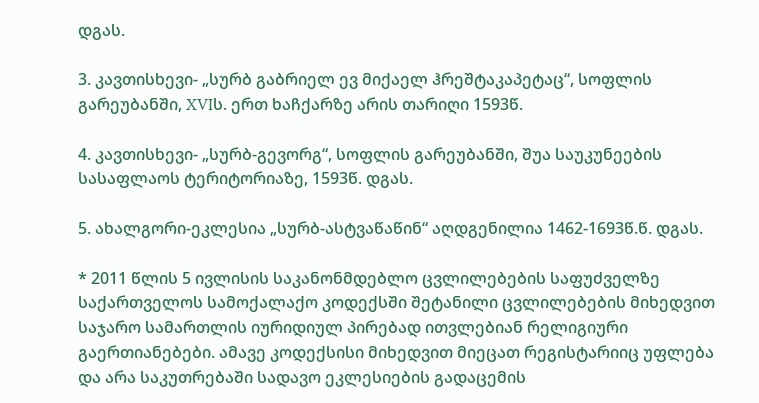დგას.

3. კავთისხევი- „სურბ გაბრიელ ევ მიქაელ ჰრეშტაკაპეტაც“, სოფლის გარეუბანში, XVIს. ერთ ხაჩქარზე არის თარიღი 1593წ.

4. კავთისხევი- „სურბ-გევორგ“, სოფლის გარეუბანში, შუა საუკუნეების სასაფლაოს ტერიტორიაზე, 1593წ. დგას.

5. ახალგორი-ეკლესია „სურბ-ასტვაწაწინ“ აღდგენილია 1462-1693წ.წ. დგას.

* 2011 წლის 5 ივლისის საკანონმდებლო ცვლილებების საფუძველზე საქართველოს სამოქალაქო კოდექსში შეტანილი ცვლილებების მიხედვით საჯარო სამართლის იურიდიულ პირებად ითვლებიან რელიგიური გაერთიანებები. ამავე კოდექსისი მიხედვით მიეცათ რეგისტარიიც უფლება და არა საკუთრებაში სადავო ეკლესიების გადაცემის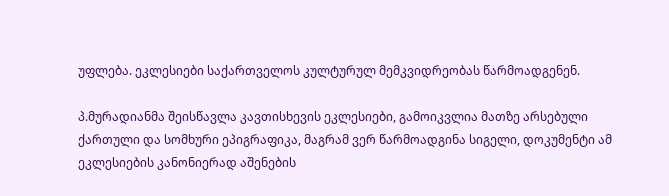უფლება. ეკლესიები საქართველოს კულტურულ მემკვიდრეობას წარმოადგენენ.

პ.მურადიანმა შეისწავლა კავთისხევის ეკლესიები, გამოიკვლია მათზე არსებული ქართული და სომხური ეპიგრაფიკა, მაგრამ ვერ წარმოადგინა სიგელი, დოკუმენტი ამ ეკლესიების კანონიერად აშენების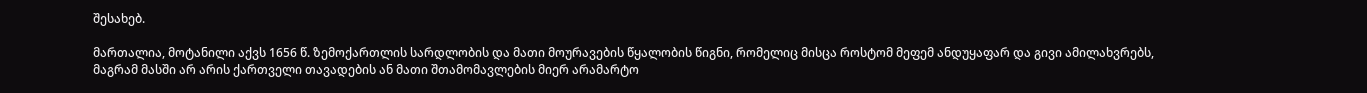შესახებ.

მართალია, მოტანილი აქვს 1656 წ. ზემოქართლის სარდლობის და მათი მოურავების წყალობის წიგნი, რომელიც მისცა როსტომ მეფემ ანდუყაფარ და გივი ამილახვრებს, მაგრამ მასში არ არის ქართველი თავადების ან მათი შთამომავლების მიერ არამარტო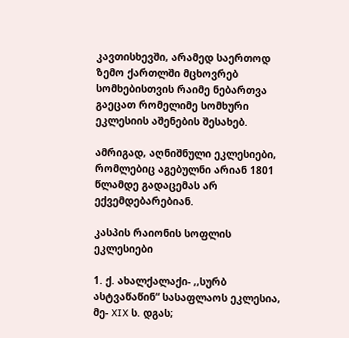კავთისხევში, არამედ საერთოდ ზემო ქართლში მცხოვრებ სომხებისთვის რაიმე ნებართვა გაეცათ რომელიმე სომხური ეკლესიის აშენების შესახებ.

ამრიგად, აღნიშნული ეკლესიები, რომლებიც აგებულნი არიან 1801 წლამდე გადაცემას არ ექვემდებარებიან.

კასპის რაიონის სოფლის ეკლესიები

1. ქ. ახალქალაქი- ,,სურბ ასტვაწაწინ“ სასაფლაოს ეკლესია, მე- XIX ს. დგას;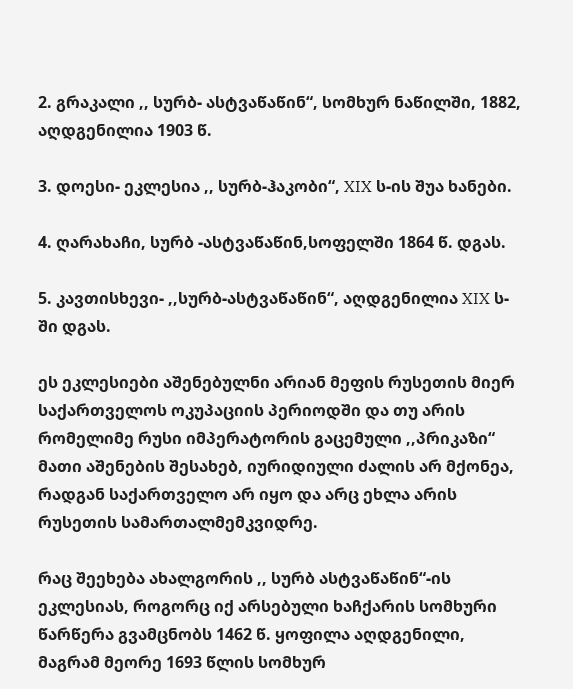2. გრაკალი ,, სურბ- ასტვაწაწინ“, სომხურ ნაწილში, 1882, აღდგენილია 1903 წ.

3. დოესი- ეკლესია ,, სურბ-ჰაკობი“, XIX ს-ის შუა ხანები.

4. ღარახაჩი, სურბ -ასტვაწაწინ,სოფელში 1864 წ. დგას.

5. კავთისხევი- ,,სურბ-ასტვაწაწინ“, აღდგენილია XIX ს-ში დგას.

ეს ეკლესიები აშენებულნი არიან მეფის რუსეთის მიერ საქართველოს ოკუპაციის პერიოდში და თუ არის რომელიმე რუსი იმპერატორის გაცემული ,,პრიკაზი“ მათი აშენების შესახებ, იურიდიული ძალის არ მქონეა, რადგან საქართველო არ იყო და არც ეხლა არის რუსეთის სამართალმემკვიდრე.

რაც შეეხება ახალგორის ,, სურბ ასტვაწაწინ“-ის ეკლესიას, როგორც იქ არსებული ხაჩქარის სომხური წარწერა გვამცნობს 1462 წ. ყოფილა აღდგენილი, მაგრამ მეორე 1693 წლის სომხურ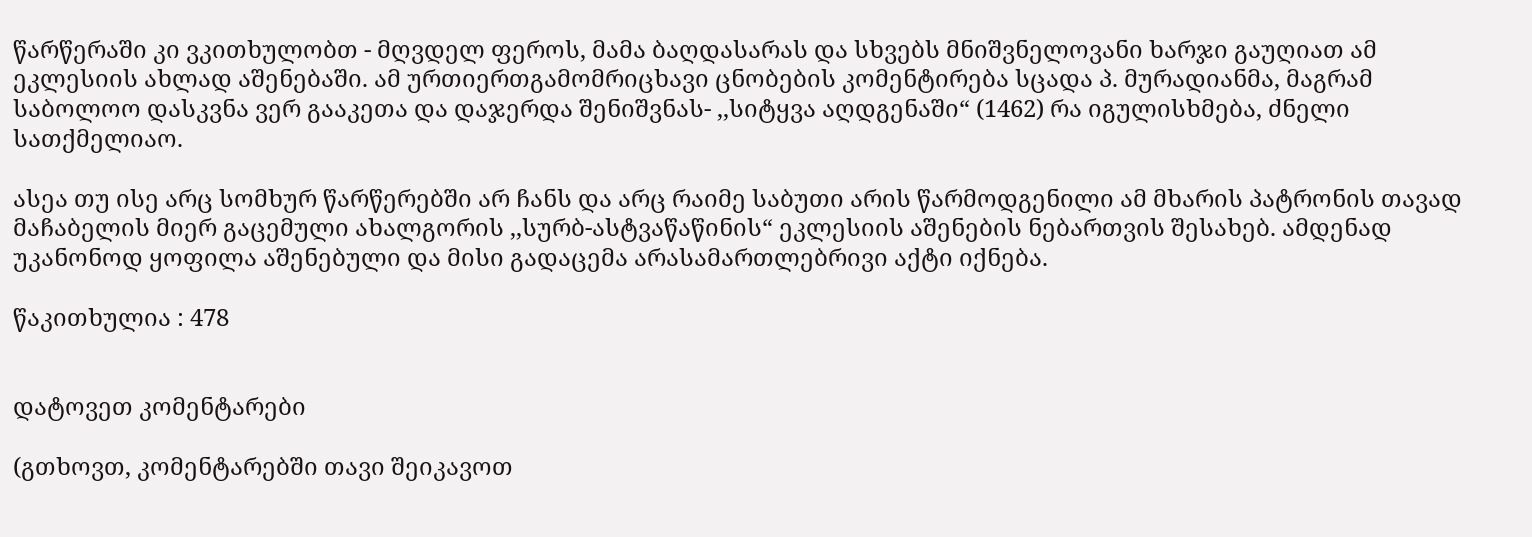წარწერაში კი ვკითხულობთ - მღვდელ ფეროს, მამა ბაღდასარას და სხვებს მნიშვნელოვანი ხარჯი გაუღიათ ამ ეკლესიის ახლად აშენებაში. ამ ურთიერთგამომრიცხავი ცნობების კომენტირება სცადა პ. მურადიანმა, მაგრამ საბოლოო დასკვნა ვერ გააკეთა და დაჯერდა შენიშვნას- ,,სიტყვა აღდგენაში“ (1462) რა იგულისხმება, ძნელი სათქმელიაო.

ასეა თუ ისე არც სომხურ წარწერებში არ ჩანს და არც რაიმე საბუთი არის წარმოდგენილი ამ მხარის პატრონის თავად მაჩაბელის მიერ გაცემული ახალგორის ,,სურბ-ასტვაწაწინის“ ეკლესიის აშენების ნებართვის შესახებ. ამდენად უკანონოდ ყოფილა აშენებული და მისი გადაცემა არასამართლებრივი აქტი იქნება.

წაკითხულია : 478


დატოვეთ კომენტარები

(გთხოვთ, კომენტარებში თავი შეიკავოთ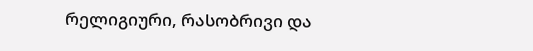რელიგიური, რასობრივი და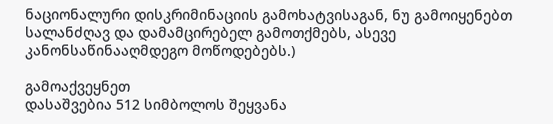ნაციონალური დისკრიმინაციის გამოხატვისაგან, ნუ გამოიყენებთ სალანძღავ და დამამცირებელ გამოთქმებს, ასევე კანონსაწინააღმდეგო მოწოდებებს.)

გამოაქვეყნეთ
დასაშვებია 512 სიმბოლოს შეყვანა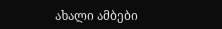ახალი ამბები